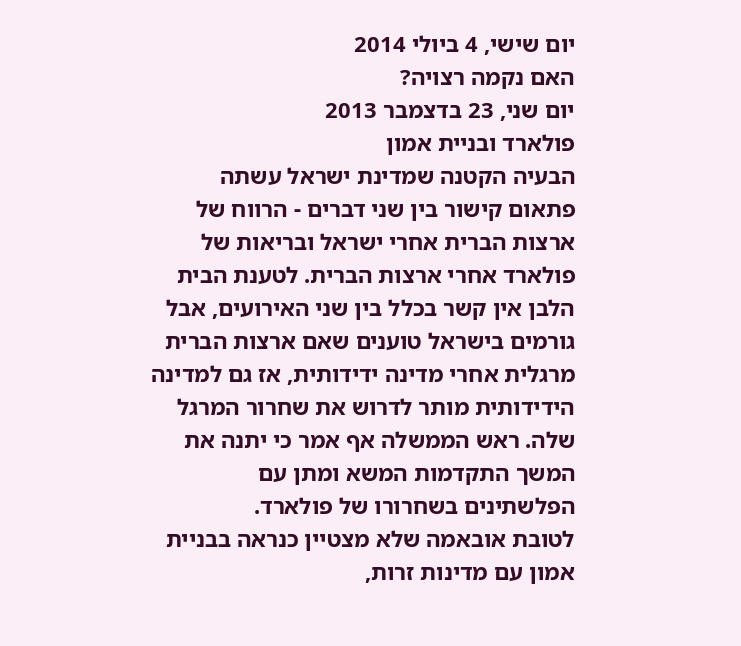יום שישי, 4 ביולי 2014
האם נקמה רצויה?
יום שני, 23 בדצמבר 2013
פולארד ובניית אמון
הבעיה הקטנה שמדינת ישראל עשתה פתאום קישור בין שני דברים - הרווח של ארצות הברית אחרי ישראל ובריאות של פולארד אחרי ארצות הברית. לטענת הבית הלבן אין קשר בכלל בין שני האירועים, אבל גורמים בישראל טוענים שאם ארצות הברית מרגלית אחרי מדינה ידידותית, אז גם למדינה הידידותית מותר לדרוש את שחרור המרגל שלה. ראש הממשלה אף אמר כי יתנה את המשך התקדמות המשא ומתן עם הפלשתינים בשחרורו של פולארד.
לטובת אובאמה שלא מצטיין כנראה בבניית אמון עם מדינות זרות,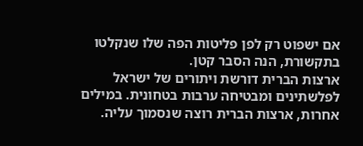אם ישפוט רק לפן פליטות הפה שלו שנקלטו בתקשורת, הנה הסבר קטן.
ארצות הברית דורשת ויתורים של ישראל לפלשתינים ומבטיחה ערבות בטחונית. במילים אחרות, ארצות הברית רוצה שנסמוך עליה.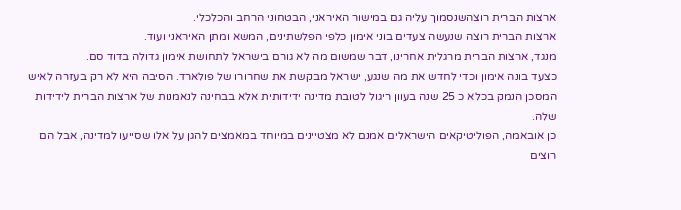ארצות הברית רוצהשנסמוך עליה גם במישור האיראני, הבטחוני הרחב והכלכלי.
ארצות הברית רוצה שנעשה צעדים בוני אימון כלפי הפלשתינים, המשא ומתן האיראני ועוד.
מנגד, ארצות הברית מרגלית אחרינו, דבר שמשום מה לא גורם בישראל לתחושת אימון גדולה בדוד סם.
כצעד בונה אימון וכדי לחדש את מה שנגע, ישראל מבקשת את שחרורו של פולארד. הסיבה היא לא רק בעזרה לאיש המסכן הנמק בכלא כ 25 שנה בעוון ריגול לטובת מדינה ידידותית אלא בבחינה לנאמנות של ארצות הברית לידידות שלה.
כן אובאמה, הפוליטיקאים הישראלים אמנם לא מצטיינים במיוחד במאמצים להגן על אלו שסייעו למדינה, אבל הם רוצים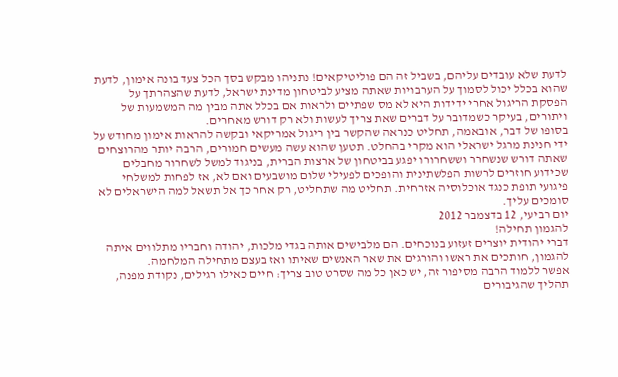לדעת שלא עובדים עליהם, בשביל זה הם פוליטיקאים! נתניהו מבקש בסך הכל צעד בונה אימון, לדעת שהוא בכלל יכול לסמוך על הערבויות שאתה מציע לביטחון מדינת ישראל, לדעת שהצהרתך על הפסקת הריגול אחרי ידידות היא לא מס שפתיים ולראות אם בכלל אתה מבין מה המשמעות של ויתורים, בעיקר כשמדובר על דברים שאת צריך לעשות ולא רק דורש מאחרים.
בסופו של דבר, אובאמה, תחליט כנראה שהקשר בין ריגול אמריקאי ובקשה להראות אימון מחודש על ידי חנינת מרגל ישראלי הוא מקרי בהחלט. תטען שהוא עשה מעשים חמורים, הרבה יותר מהרוצחים שאתה דורש שנשחרר וששחרורו יפגע בביטחון של ארצות הברית, בניגוד למשל לשחרור מחבלים שכידוע חוזרים לרשות הפלשתינית והופכים לפעילי שלום מושבעים ואם לא, אז לפחות למשלחי פיגועי תופת כנגד אוכלוסיה אזרחית. תחליט מה שתחליט, רק אחר כך אל תשאל למה הישראלים לא סומכים עליך.
יום רביעי, 12 בדצמבר 2012
להגמון תחילה!
דברי יהודית יוצרים זעזוע בנוכחים. הם מלבישים אותה בגדי מלכות, יהודה וחבריו מתלווים איתה להגמון, חותכים את ראשו והורגים את שאר האנשים שאיתו ואז בעצם מתחילה המלחמה.
אפשר ללמוד הרבה מסיפור זה, יש כאן כל מה שסרט טוב צריך: חיים כאילו רגילים, נקודת מפנה, תהליך שהגיבורים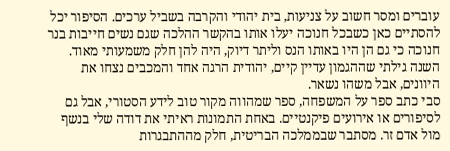עוברים ומסר חשוב על צניעות, בית יהודי והקרבה בשביל ערכים. הסיפור יכל להסתיים כאן כשבכל חנוכה יעלו אותו בהקשר ההלכה שגם נשים חייבות בנר חנוכה כי גם הן היו באותו הנס וליתר דיוק, היה להן חלק משמעותי מאוד.
השנה גילתי שההגמון עדיין קיים, יהודית הרגה אחד והמכבים נצחו את היוונים, אבל משהו נשאר.
סבי כתב ספר על המשפחה, ספר שמהווה מקור טוב לידע הסטורי, אבל גם לסיפורים או אירועים פיקנטיים. באחת התמונות ראיתי את דודה שלי בנשף מול אדם זר. מסתבר שבממלכה הבריטית, חלק מההתבגרות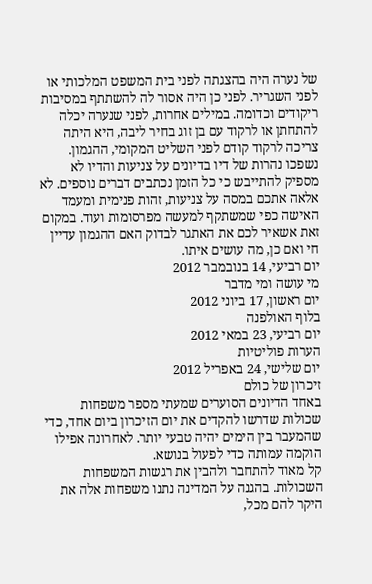של נערה היה בהצגתה לפני בית המשפט המלכותי או לפני השגריר. לפני כן היה אסור לה להשתתף במסיבות ריקודים וכדומה. במילים אחרות, לפני שנערה יכלה להתחתן או לרקוד עם בן זוג בחיר ליבה, היא היתה צריכה לרקוד קודם לפני השליט המקומי, ההגמון.
נשפכו נהרות של דיו בדיונים על צניעות והדיו לא מספיק להתייבש כי כל הזמן נכתבים דברים נוספים. לא אלאה אתכם במסה על צניעות, זהות פנימית ומעמד האישה כפי שמשתקף למעשה מפרסומות ועוד. במקום זאת אשאיר לכם את האתגר לבדוק האם ההגמון עדיין חי ואם כן, מה עושים איתו.
יום רביעי, 14 בנובמבר 2012
מי עושה ומי מדבר
יום ראשון, 17 ביוני 2012
בלוף האולפנה
יום רביעי, 23 במאי 2012
הערות פוליטיות
יום שלישי, 24 באפריל 2012
זיכרון של כולם
באחד הדיונים הסוערים שמעתי מספר משפחות שכולות שדרשו להקדים את יום הזיכרון ביום אחד, כדי שהמעבר בין הימים יהיה טבעי יותר. לאחרונה אפילו הוקמה עמותה כדי לפעול בנושא.
קל מאוד להתחבר ולהבין את רגשות המשפחות השכולות. בהגנה על המדינה נתנו משפחות אלה את היקר להם מכל,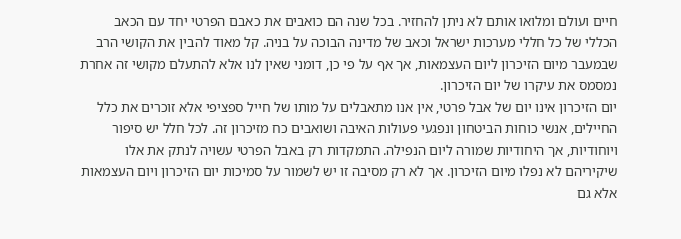חיים ועולם ומלואו אותם לא ניתן להחזיר. בכל שנה הם כואבים את כאבם הפרטי יחד עם הכאב הכללי של כל חללי מערכות ישראל וכאב של מדינה הבוכה על בניה. קל מאוד להבין את הקושי הרב שבמעבר מיום הזיכרון ליום העצמאות, אך אף על פי כן, דומני שאין לנו אלא להתעלם מקושי זה אחרת נמסמס את עיקרו של יום הזיכרון.
יום הזיכרון אינו יום של אבל פרטי, אין אנו מתאבלים על מותו של חייל ספציפי אלא זוכרים את כלל החיילים, אנשי כוחות הביטחון ונפגעי פעולות האיבה ושואבים כח מזיכרון זה. לכל חלל יש סיפור ויוחודיות, אך היחודיות שמורה ליום הנפילה. התמקדות רק באבל הפרטי עשויה לנתק את אלו שיקיריהם לא נפלו מיום הזיכרון. אך לא רק מסיבה זו יש לשמור על סמיכות יום הזיכרון ויום העצמאות אלא גם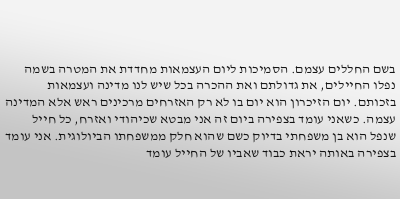בשם החללים עצמם. הסמיכות ליום העצמאות מחדדת את המטרה בשמה נפלו החיילים, את גדולתם ואת ההכרה בכל שיש לנו מדינה ועצמאות בזכותם. יום הזיכרון הוא יום בו לא רק האזרחים מרכינים ראש אלא המדינה עצמה. כשאני עומד בצפירה ביום זה אני מבטא שכיהודי ואזרח, כל חייל שנפל הוא בן משפחתי בדיוק כשם שהוא חלק ממשפחתו הביולוגית. אני עומד בצפירה באותה יראת כבוד שאביו של החייל עומד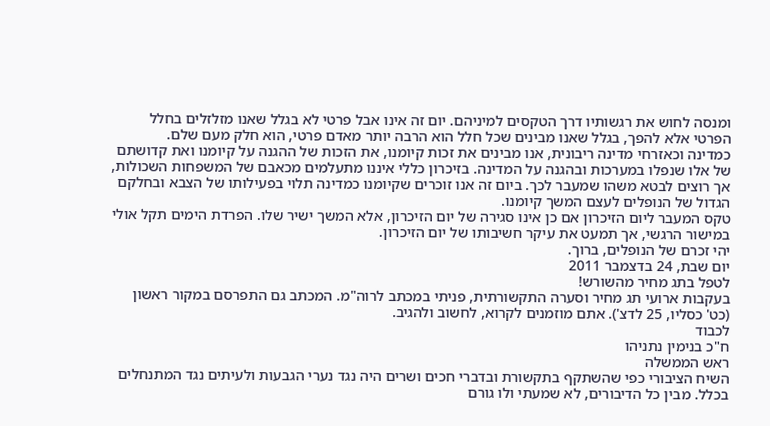ומנסה לחוש את רגשותיו דרך הטקסים למיניהם. יום זה אינו אבל פרטי לא בגלל שאנו מזלזלים בחלל הפרטי אלא להפך, בגלל שאנו מבינים שכל חלל הוא הרבה יותר מאדם פרטי, הוא חלק מעם שלם.
כמדינה וכאזרחי מדינה ריבונית, אנו מבינים את זכות קיומנו, את הזכות של ההגנה על קיומנו ואת קדושתם של אלו שנפלו במערכות ובהגנה על המדינה. בזיכרון כללי איננו מתעלמים מכאבם של המשפחות השכולות, אך רוצים לבטא משהו שמעבר לכך. ביום זה אנו זוכרים שקיומנו כמדינה תלוי בפעילותו של הצבא ובחלקם הגדול של הנופלים לעצם המשך קיומנו.
טקס המעבר ליום הזיכרון אם כן אינו סגירה של יום הזיכרון, אלא המשך ישיר שלו. הפרדת הימים תקל אולי במישור הרגשי, אך תמעט את עיקר חשיבותו של יום הזיכרון.
יהי זכרם של הנופלים, ברוך.
יום שבת, 24 בדצמבר 2011
לטפל בתג מחיר מהשורש!
בעקבות ארועי תג מחיר וסערה התקשורתית, פניתי במכתב לרוה"מ. המכתב גם התפרסם במקור ראשון (כט' כסליו, 25 לדצ'). אתם מוזמנים לקרוא, לחשוב ולהגיב.
לכבוד
ח"כ בנימין נתניהו
ראש הממשלה
השיח הציבורי כפי שהשתקף בתקשורת ובדברי חכים ושרים היה נגד נערי הגבעות ולעיתים נגד המתנחלים בכלל. מבין כל הדיבורים, לא שמעתי ולו גורם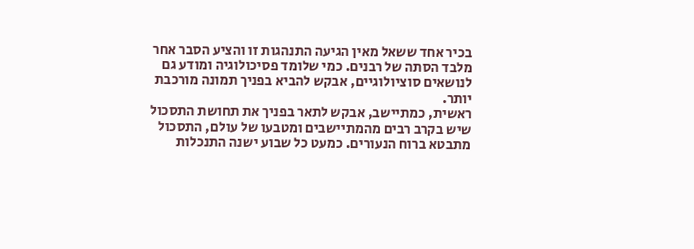בכיר אחד ששאל מאין הגיעה התנהגות זו והציע הסבר אחר מלבד הסתה של רבנים. כמי שלומד פסיכולוגיה ומודע גם לנושאים סוציולוגיים, אבקש להביא בפניך תמונה מורכבת יותר.
ראשית, כמתיישב, אבקש לתאר בפניך את תחושת התסכול שיש בקרב רבים מהמתיישבים ומטבעו של עולם, התסכול מתבטא ברוח הנעורים. כמעט כל שבוע ישנה התנכלות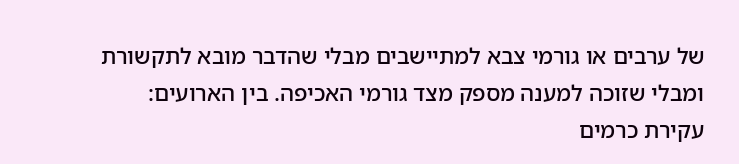של ערבים או גורמי צבא למתיישבים מבלי שהדבר מובא לתקשורת ומבלי שזוכה למענה מספק מצד גורמי האכיפה. בין הארועים: עקירת כרמים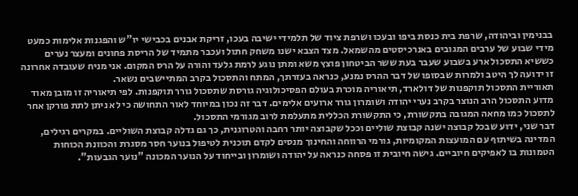בבנימין וביהודה, שרפת בית כנסת ביפו ובעכו ושרפת ציוד של תלמידי ישיבה בעכו, זריקת אבנים בכבישי יו"ש והפגנות אלימות כמעט מידי שבוע של ערבים המגובים באנרכיסטים מהשמאל. מצד הצבא ישנו משחק חתול ועכבר מתמיד של הריסת פחונים ומעצר נערים כששיא התסכול ארע בשבוע שעבר בעת ששר הביטחון פוצץ משא ומתן נוגע לרמת גלעד והורה על הרס המקום. אני מניח שעובדה אחרונה זו ידועה לך היטב ולמרות שבסופו של דבר ההרס נמנע, כנראה בעזרתך, המתח והתסכול בקרב המתיישבים נשאר.
תאוריית התסכול תוקפנות של דולארד, תיאוריה מוכרת בעולם הפסיכולוגיה גורסת שתסכול גורר תוקפנות. לפי תיאוריה זו מובן מאוד מדוע התסכול הרב הנוצר בקרב נערי יהודה ושומרון גורר ארועים אלימים. דבר זה נכון במיוחד לאור התחושה כי לא ניתן לתת פורקן אחר לתסכול כמו מחאה המגובה בתקשורת, כי התקשורת הכללית מתעלמת לרוב מגורמי התסכול.
דבר שני, ידוע שבכל קבוצה ישנה קבוצת שוליים וככל שקבוצה יותר רחבה והטרוגנית, כך גם גדלה קבוצת השוליים. במקרים רגילים, המדינה בשיתוף עם המועצות המקומיות, גורמי הרווחה והחינוך מנסים לקדם תוכנית לטיפול בנוער חסר מסגרת והכוונת הכוחות הטמונות בו לאפיקים חיוביים. גישה חיובית זו פסחה כנראה על יהודה ושומרון ובייחוד על הנוער המכונה "נוער הגבעות".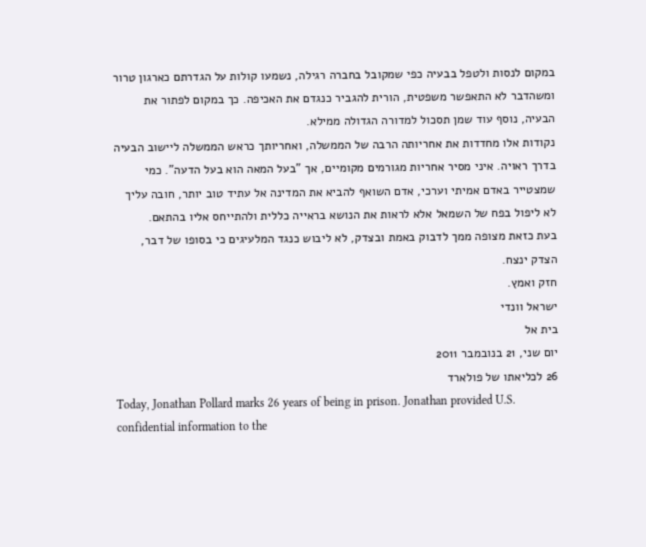במקום לנסות ולטפל בבעיה כפי שמקובל בחברה רגילה, נשמעו קולות על הגדרתם כארגון טרור ומשהדבר לא התאפשר משפטית, הורית להגביר כנגדם את האכיפה. כך במקום לפתור את הבעיה, נוסף עוד שמן תסכול למדורה הגדולה ממילא.
נקודות אלו מחדדות את אחריותה הרבה של הממשלה, ואחריותך כראש הממשלה ליישוב הבעיה בדרך ראויה. איני מסיר אחריות מגורמים מקומיים, אך "בעל המאה הוא בעל הדעה". כמי שמצטייר באדם אמיתי וערכי, אדם השואף להביא את המדינה אל עתיד טוב יותר, חובה עליך לא ליפול בפח של השמאל אלא לראות את הנושא בראייה כללית ולהתייחס אליו בהתאם.
בעת כזאת מצופה ממך לדבוק באמת ובצדק, לא ליבוש כנגד המלעיגים כי בסופו של דבר, הצדק ינצח.
חזק ואמץ.
ישראל וונדי
בית אל
יום שני, 21 בנובמבר 2011
26 לכליאתו של פולארד
Today, Jonathan Pollard marks 26 years of being in prison. Jonathan provided U.S. confidential information to the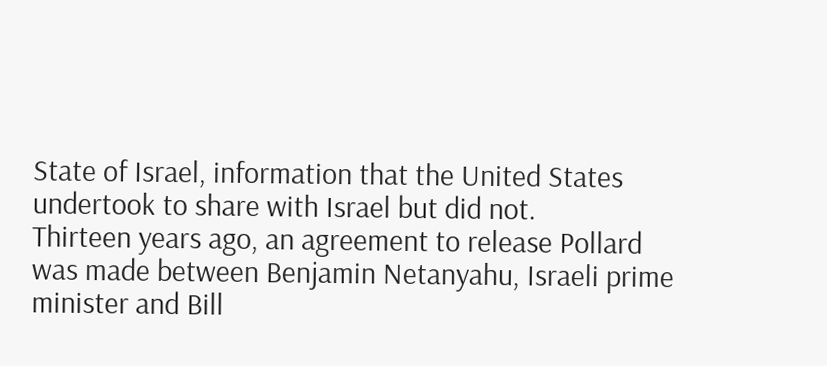State of Israel, information that the United States undertook to share with Israel but did not.
Thirteen years ago, an agreement to release Pollard was made between Benjamin Netanyahu, Israeli prime minister and Bill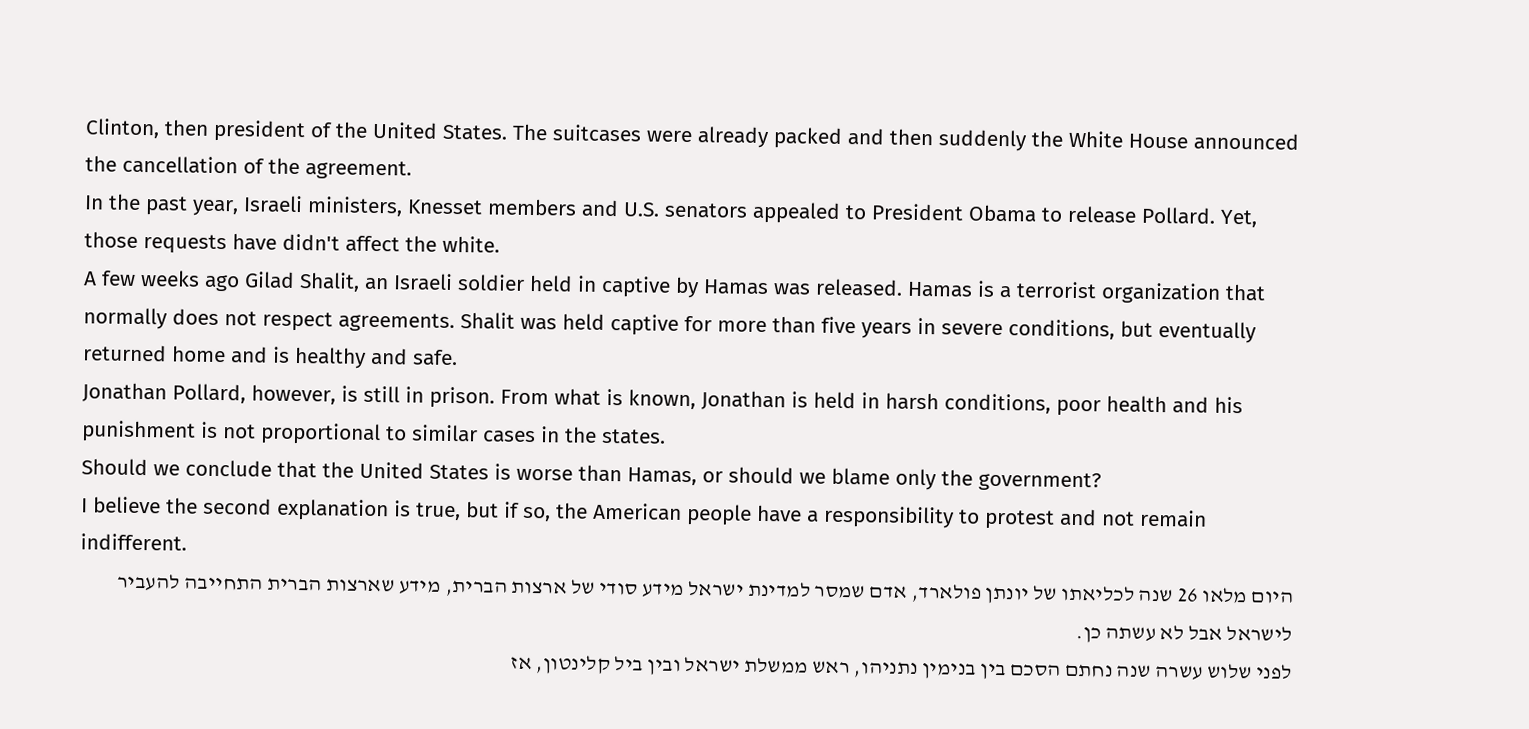Clinton, then president of the United States. The suitcases were already packed and then suddenly the White House announced the cancellation of the agreement.
In the past year, Israeli ministers, Knesset members and U.S. senators appealed to President Obama to release Pollard. Yet, those requests have didn't affect the white.
A few weeks ago Gilad Shalit, an Israeli soldier held in captive by Hamas was released. Hamas is a terrorist organization that normally does not respect agreements. Shalit was held captive for more than five years in severe conditions, but eventually returned home and is healthy and safe.
Jonathan Pollard, however, is still in prison. From what is known, Jonathan is held in harsh conditions, poor health and his punishment is not proportional to similar cases in the states.
Should we conclude that the United States is worse than Hamas, or should we blame only the government?
I believe the second explanation is true, but if so, the American people have a responsibility to protest and not remain indifferent.
היום מלאו 26 שנה לכליאתו של יונתן פולארד, אדם שמסר למדינת ישראל מידע סודי של ארצות הברית, מידע שארצות הברית התחייבה להעביר לישראל אבל לא עשתה כן.
לפני שלוש עשרה שנה נחתם הסכם בין בנימין נתניהו, ראש ממשלת ישראל ובין ביל קלינטון, אז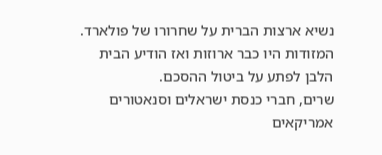נשיא ארצות הברית על שחרורו של פולארד. המזודות היו כבר ארוזות ואז הודיע הבית הלבן לפתע על ביטול ההסכם.
שרים, חברי כנסת ישראלים וסנאטורים אמריקאים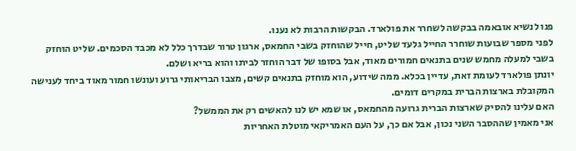פנו לנשיא אובאמה בבקשה לשחרר את פולארד. הבקשות הרבות לא נענו.
לפני מספר שבועות שוחרר החייל גלעד שליט, חייל שהוחזק בשבי החמאס, ארגון טרור שבדרך כלל לא מכבד הסכמים. שליט הוחזק בשבי למעלה מחמש שנים בתנאים חמורים מאוד, אבל בסופו של דבר הוחזר לביתו והוא בריא ושלם.
יונתן פולארד לעומת זאת, עדיין בכלא. ממה שידוע, הוא מוחזק בתנאים קשים, מצבו הבריאותי גרוע ועונשו חמור מאוד ביחד לענישה המקובלת בארצות הברית במקרים דומים.
האם עלינו להסיק שארצות הברית גרועה מהחמאס, או שמא יש לנו להאשים רק את הממשל?
אני מאמין שההסבר השני נכון, אבל אם כך, על העם האמריקאי מוטלת האחריות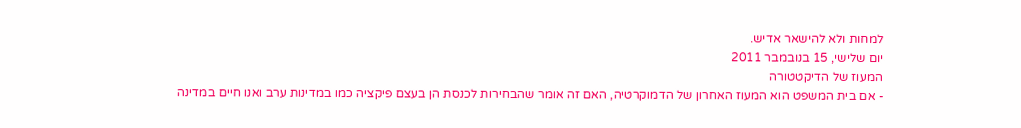למחות ולא להישאר אדיש.
יום שלישי, 15 בנובמבר 2011
המעוז של הדיקטטורה
- אם בית המשפט הוא המעוז האחרון של הדמוקרטיה, האם זה אומר שהבחירות לכנסת הן בעצם פיקציה כמו במדינות ערב ואנו חיים במדינה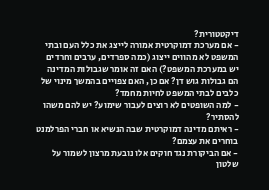דיקטטורית?
- אם מערכת דמוקרטית אמורה לייצג את כלל העם ובתי המשפט לא מהווים ייצוג (כמה ספרדים, ערבים וחרדים יש במערכת המשפט?) האם זה אומר שגבולות המדינה הם גבולות גוש דן? אם כן, האם צפויים בהמשך מינוי של כלבים לבתי המשפט לחיות מחמד?
- למה השופטים לא רוצים לעבור שימוע? יש להם משהו להסתיר?
- ראיתם מדינה דמוקרטית שבה הנשיא או חברי הפרלמנט בוחרים את עצמם?
- אם הביקורת נגד חוקים אלו נובעת מרצון לשמור על שלטון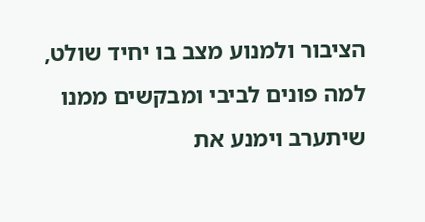הציבור ולמנוע מצב בו יחיד שולט, למה פונים לביבי ומבקשים ממנו שיתערב וימנע את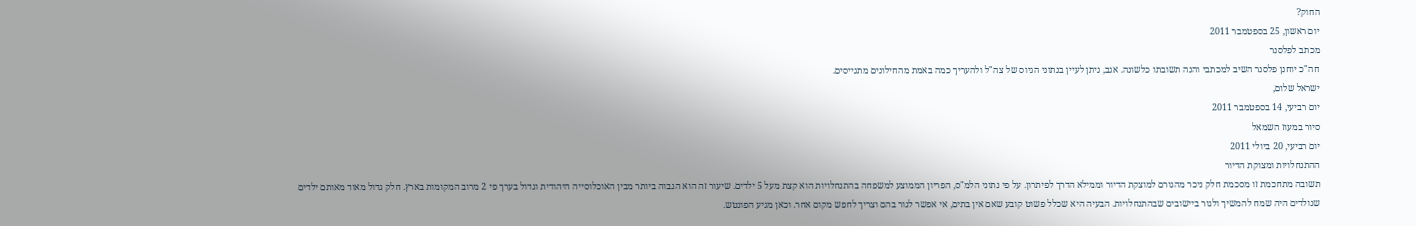החוק?
יום ראשון, 25 בספטמבר 2011
מכתב לפלסנר
חה"כ יוחנן פלסנר השיב למכתבי והנה תשובתו כלשונה. אגב, ניתן לעיין בנתוני הגיוס של צה"ל ולהעריך כמה באמת מהחילונים מתגייסים.
ישראל שלום,
יום רביעי, 14 בספטמבר 2011
סיור במעוז השמאל
יום רביעי, 20 ביולי 2011
ההתנחלויות ומצוקת הדיור
תשובה מתחכמת זו מסכמת חלק ניכר מהגורם למוצקת הדיור וממילא הדרך לפיתרון. על פי נתוני הלמ"ס, הפריון הממוצע למשפחה בהתנחלויות הוא קצת מעל 5 ילדים. שיעור זה הוא הגבוה ביותר מבין האוכלוסייה היהודית וגדול בערך פי 2 מרוב המקומות בארץ. חלק גדול מאוד מאותם ילדים שנולדים היה שמח להמשיך ולגור ביישובים שבהתנחלויות. הבעיה היא שכלל פשוט קובע שאם אין בתים, אי אפשר לגור בהם וצריך לחפש מקום אחר. וכאן מגיע הפונטש.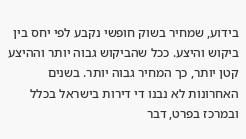בידוע, שמחיר בשוק חופשי נקבע לפי יחס בין ביקוש והיצע. ככל שהביקוש גבוה יותר וההיצע קטן יותר, כך המחיר גבוה יותר. בשנים האחרונות לא נבנו די דירות בישראל בכלל ובמרכז בפרט, דבר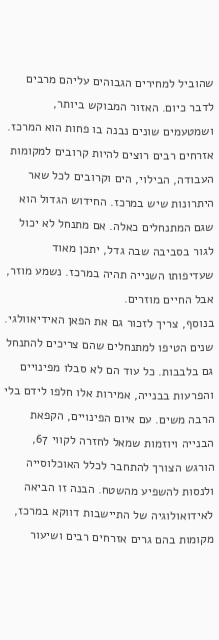שהוביל למחירים הגבוהים עליהם מרבים לדבר כיום. האזור המבוקש ביותר, ושמטעמים שונים נבנה בו פחות הוא המרכז. אזרחים רבים רוצים להיות קרובים למקומות העבודה, הבילוי, הים וקרובים לכל שאר היתרונות שיש במרכז. החידוש הגדול הוא שגם המתנחלים כאלה. אם מתנחל לא יכול לגור בסביבה שבה גדל, יתכן מאוד שעדיפותו השנייה תהיה במרכז. נשמע מוזר, אבל החיים מוזרים.
בנוסף, צריך לזכור גם את הפאן האידיאוולגי. שנים הטיפו למתנחלים שהם צריכים להתנחל גם בלבבות. כל עוד הם לא סבלו מפינויים והפרעות בבנייה, אמירות אלו חלפו לידם בלי הרבה משים. עם איום הפינויים, הקפאת הבנייה ויוזמות שמאל לחזרה לקווי 67, הורגש הצורך להתחבר לכלל האוכלוסייה ולנסות להשפיע מהשטח. הבנה זו הביאה לאידואולוגיה של התיישבות דווקא במרכז, מקומות בהם גרים אזרחים רבים ושיעור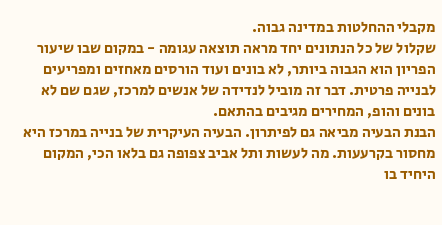מקבלי ההחלטות במדינה גבוה.
שקלול של כל הנתונים יחד מראה תוצאה עגומה - במקום שבו שיעור הפריון הוא הגבוה ביותר, לא בונים ועוד הורסים מאחזים ומפריעים לבנייה פרטית. דבר זה מוביל לנדידה של אנשים למרכז, שגם שם לא בונים והופ, המחירים מגיבים בהתאם.
הבנת הבעיה מביאה גם לפיתרון. הבעיה העיקרית של בנייה במרכז היא מחסור בקרעעות. מה לעשות ותל אביב צפופה גם בלאו הכי, המקום היחיד בו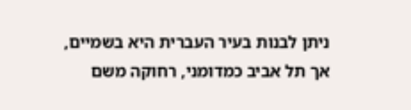ניתן לבנות בעיר העברית היא בשמיים, אך תל אביב כמדומני, רחוקה משם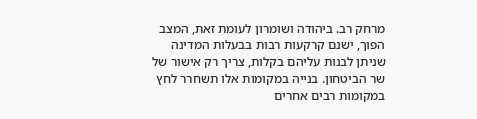מרחק רב. ביהודה ושומרון לעומת זאת, המצב הפוך, ישנם קרקעות רבות בבעלות המדינה שניתן לבנות עליהם בקלות, צריך רק אישור של שר הביטחון. בנייה במקומות אלו תשחרר לחץ במקומות רבים אחרים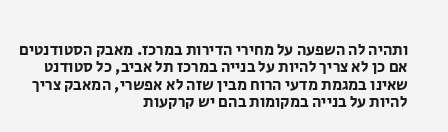ותהיה לה השפעה על מחירי הדירות במרכז. מאבק הסטודנטים אם כן לא צריך להיות על בנייה במרכז תל אביב, כל סטודנט שאינו במגמת מדעי הרוח מבין שזה לא אפשרי, המאבק צריך להיות על בנייה במקומות בהם יש קרקעות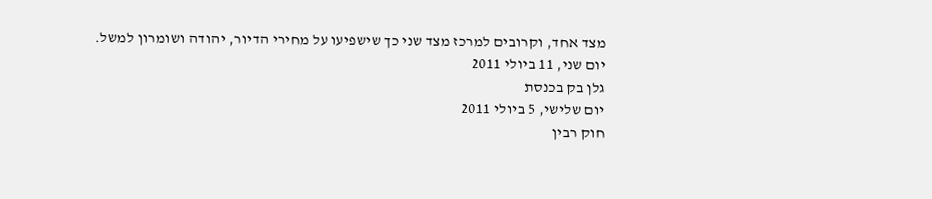מצד אחד, וקרובים למרכז מצד שני כך שישפיעו על מחירי הדיור, יהודה ושומרון למשל.
יום שני, 11 ביולי 2011
גלן בק בכנסת
יום שלישי, 5 ביולי 2011
חוק רבין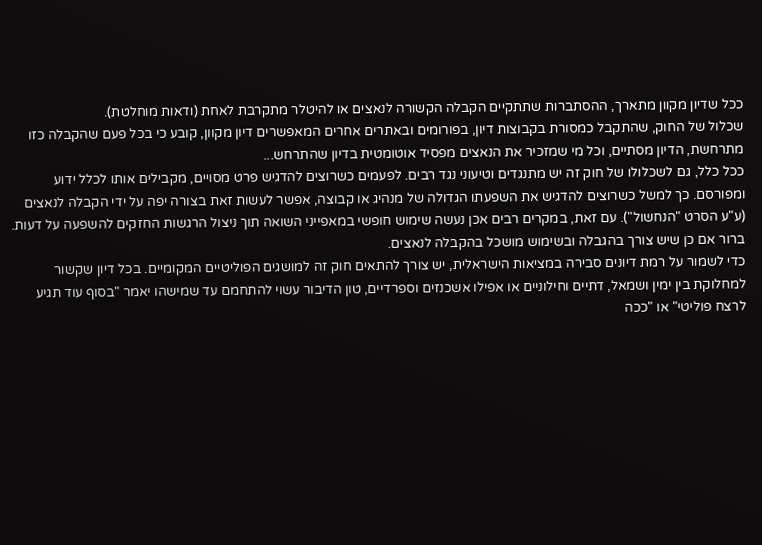ככל שדיון מקוון מתארך, ההסתברות שתתקיים הקבלה הקשורה לנאצים או להיטלר מתקרבת לאחת (ודאות מוחלטת).
שכלול של החוק, שהתקבל כמסורת בקבוצות דיון, בפורומים ובאתרים אחרים המאפשרים דיון מקוון, קובע כי בכל פעם שהקבלה כזו מתרחשת, הדיון מסתיים, וכל מי שמזכיר את הנאצים מפסיד אוטומטית בדיון שהתרחש...
ככל כלל, גם לשכלולו של חוק זה יש מתנגדים וטיעוני נגד רבים. לפעמים כשרוצים להדגיש פרט מסויים, מקבילים אותו לכלל ידוע ומפורסם. כך למשל כשרוצים להדגיש את השפעתו הגדולה של מנהיג או קבוצה, אפשר לעשות זאת בצורה יפה על ידי הקבלה לנאצים (ע"ע הסרט "הנחשול"). עם זאת, במקרים רבים אכן נעשה שימוש חופשי במאפייני השואה תוך ניצול הרגשות החזקים להשפעה על דעות.
ברור אם כן שיש צורך בהגבלה ובשימוש מושכל בהקבלה לנאצים.
כדי לשמור על רמת דיונים סבירה במציאות הישראלית, יש צורך להתאים חוק זה למושגים הפוליטיים המקומיים. בכל דיון שקשור למחלוקת בין ימין ושמאל, דתיים וחילוניים או אפילו אשכנזים וספרדיים, טון הדיבור עשוי להתחמם עד שמישהו יאמר "בסוף עוד תגיע לרצח פוליטי" או "ככה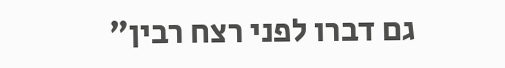גם דברו לפני רצח רבין"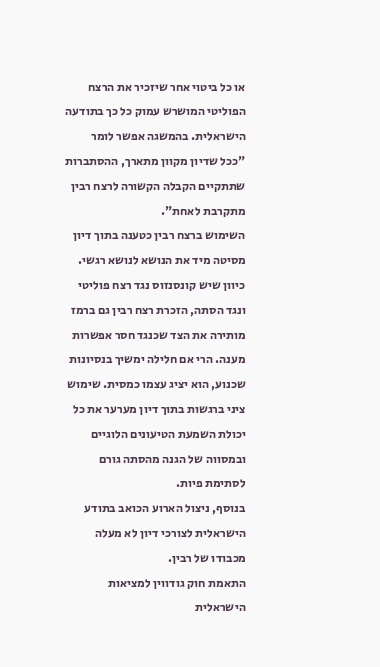או כל ביטוי אחר שיזכיר את הרצח הפוליטי המושרש עמוק כל כך בתודעה הישראלית. בהמשגה אפשר לומר "ככל שדיון מקוון מתארך, ההסתברות שתתקיים הקבלה הקשורה לרצח רבין מתקרבת לאחת".
השימוש ברצח רבין כטענה בתוך דיון מסיטה מיד את הנושא לנושא רגשי. כיוון שיש קונסנזוס נגד רצח פוליטי ונגד הסתה, הזכרת רצח רבין גם ברמז מותירה את הצד שכנגד חסר אפשרות מענה. הרי אם חלילה ימשיך בנסיונות שכנוע, הוא יציג עצמו כמסית. שימוש ציני ברגשות בתוך דיון מערער את כל יכולת השמעת הטיעונים הלוגיים ובמסווה של הגנה מהסתה גורם לסתימת פיות.
בנוסף, ניצול הארוע הכואב בתודע הישראלית לצורכי דיון לא מעלה מכבודו של רבין.
התאמת חוק גודווין למציאות הישראלית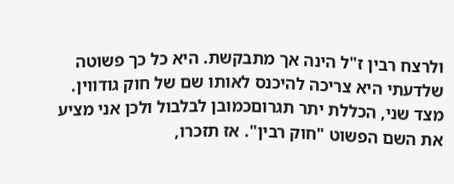ולרצח רבין ז"ל הינה אך מתבקשת. היא כל כך פשוטה שלדעתי היא צריכה להיכנס לאותו שם של חוק גודווין. מצד שני, הכללת יתר תגרוםכמובן לבלבול ולכן אני מציע את השם הפשוט "חוק רבין". אז תזכרו,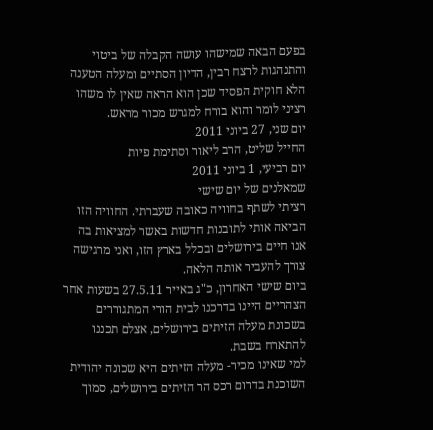בפעם הבאה שמישהו עושה הקבלה של ביטוי והתנהגות לרצח רבין, הדיון הסתיים ומעלה הטענה הלא חוקית הפסיד שכן הוא הראה שאין לו משהו רציני לומר והוא בורח למגרש מכור מראש.
יום שני, 27 ביוני 2011
החייל שליט, הרב ליאור וסתימת פיות
יום רביעי, 1 ביוני 2011
שמאלנים של יום שישי
רציתי לשתף בחוויה כאובה שעברתי. החוויה הזו הביאה אותי לתובנות חדשות באשר למציאות בה אנו חיים בירושלים ובכלל בארץ הזו, ואני מרגישה צורך להעביר אותה הלאה.
ביום שישי האחרון, כ"ג באייר 27.5.11 בשעות אחר הצהריים היינו בדרכנו לבית הורי המתגוררים בשכונת מעלה הזיתים בירושלים, אצלם תכננו להתארח בשבת.
למי שאינו מכיר- מעלה הזיתים היא שכונה יהודית השוכנת בדרום רכס הר הזיתים בירושלים, סמוך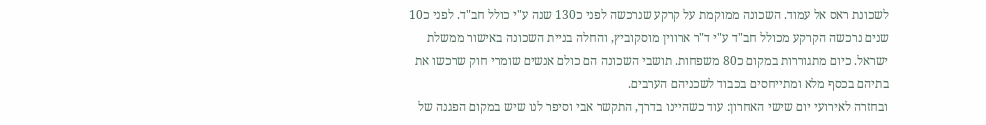לשכונת ראס אל עמוד. השכונה ממוקמת על קרקע שנרכשה לפני כ130 שנה ע"י כולל חב"ד. לפני כ10 שנים נרכשה הקרקע מכולל חב"ד ע"י ד"ר ארווין מוסקוביץ, והחלה בניית השכונה באישור ממשלת ישראל. כיום מתגוררות במקום כ80 משפחות. תושבי השכונה הם כולם אנשים שומרי חוק שרכשו את בתיהם בכסף מלא ומתייחסים בכבוד לשכניהם הערבים.
ובחזרה לאירועי יום שישי האחרון: עוד כשהיינו בדרך, התקשר אבי וסיפר לנו שיש במקום הפגנה של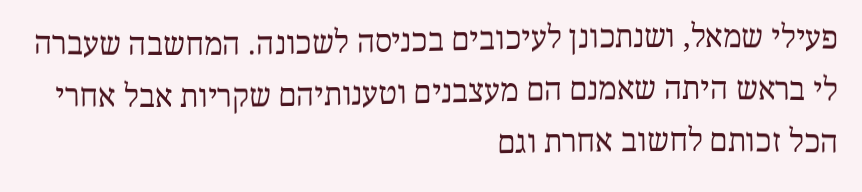פעילי שמאל, ושנתכונן לעיכובים בכניסה לשכונה. המחשבה שעברה לי בראש היתה שאמנם הם מעצבנים וטענותיהם שקריות אבל אחרי הכל זכותם לחשוב אחרת וגם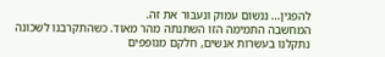להפגין... ננשום עמוק ונעבור את זה.
המחשבה התמימה הזו השתנתה מהר מאוד. כשהתקרבנו לשכונה נתקלנו בעשרות אנשים, חלקם מנופפים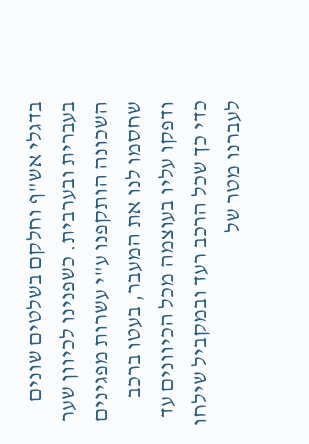בדגלי אש"ף וחלקם בשלטים שונים בעברית ובערבית. כשפנינו לכיוון שער השכונה הותקפנו ע"י עשרות מפגינים שחסמו לנו את המעבר, בעטו ברכב ודפקו עליו בעוצמה מכל הכיוונים עד כדי כך שכל הרכב רעד ובמקביל שילחו לעברנו מטר של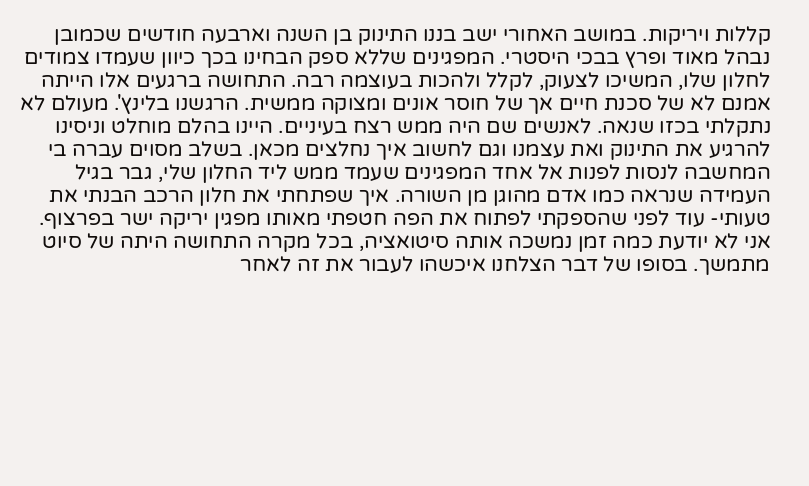קללות ויריקות. במושב האחורי ישב בננו התינוק בן השנה וארבעה חודשים שכמובן נבהל מאוד ופרץ בבכי היסטרי. המפגינים שללא ספק הבחינו בכך כיוון שעמדו צמודים לחלון שלו, המשיכו לצעוק, לקלל ולהכות בעוצמה רבה. התחושה ברגעים אלו הייתה אמנם לא של סכנת חיים אך של חוסר אונים ומצוקה ממשית. הרגשנו בלינץ'. מעולם לא נתקלתי בכזו שנאה. לאנשים שם היה ממש רצח בעיניים. היינו בהלם מוחלט וניסינו להרגיע את התינוק ואת עצמנו וגם לחשוב איך נחלצים מכאן. בשלב מסוים עברה בי המחשבה לנסות לפנות אל אחד המפגינים שעמד ממש ליד החלון שלי, גבר בגיל העמידה שנראה כמו אדם מהוגן מן השורה. איך שפתחתי את חלון הרכב הבנתי את טעותי- עוד לפני שהספקתי לפתוח את הפה חטפתי מאותו מפגין יריקה ישר בפרצוף.
אני לא יודעת כמה זמן נמשכה אותה סיטואציה, בכל מקרה התחושה היתה של סיוט מתמשך. בסופו של דבר הצלחנו איכשהו לעבור את זה לאחר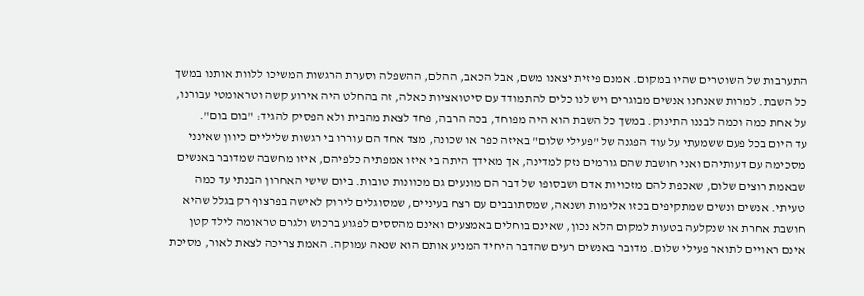התערבות של השוטרים שהיו במקום. אמנם פיזית יצאנו משם, אבל הכאב, ההלם, ההשפלה וסערת הרגשות המשיכו ללוות אותנו במשך כל השבת. למרות שאנחנו אנשים מבוגרים ויש לנו כלים להתמודד עם סיטואציות כאלה, זה בהחלט היה אירוע קשה וטראומטי עבורנו, על אחת כמה וכמה לבננו התינוק. במשך כל השבת הוא היה מפוחד, בכה הרבה, פחד לצאת מהבית ולא הפסיק להגיד: "בום בום".
עד היום בכל פעם ששמעתי על עוד הפגנה של "פעילי שלום" באיזה כפר או שכונה, מצד אחד הם עוררו בי רגשות שליליים כיוון שאינני מסכימה עם דעותיהם ואני חושבת שהם גורמים נזק למדינה, אך מאידך היתה בי איזו אמפתיה כלפיהם, איזו מחשבה שמדובר באנשים שבאמת רוצים שלום, שאכפת להם מזכויות אדם ושבסופו של דבר הם מונעים גם מכוונות טובות. ביום שישי האחרון הבנתי עד כמה טעיתי. אנשים ונשים שמתקיפים בכזו אלימות ושנאה, שמסתובבים עם רצח בעיניים, שמסוגלים לירוק לאישה בפרצוף רק בגלל שהיא חושבת אחרת או שנקלעה בטעות למקום הלא נכון, שאינם בוחלים באמצעים ואינם מהססים לפגוע ברכוש ולגרם טראומה לילד קטן אינם ראויים לתואר פעילי שלום. מדובר באנשים רעים שהדבר היחיד המניע אותם הוא שנאה עמוקה. האמת צריכה לצאת לאור, מסיכת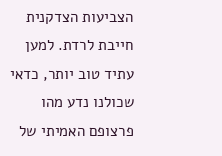הצביעות הצדקנית חייבת לרדת. למען עתיד טוב יותר, כדאי שכולנו נדע מהו פרצופם האמיתי של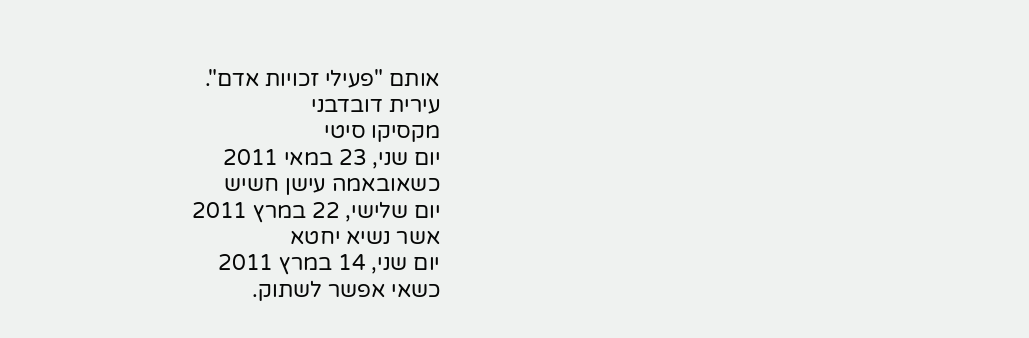אותם "פעילי זכויות אדם".
עירית דובדבני
מקסיקו סיטי
יום שני, 23 במאי 2011
כשאובאמה עישן חשיש
יום שלישי, 22 במרץ 2011
אשר נשיא יחטא
יום שני, 14 במרץ 2011
כשאי אפשר לשתוק.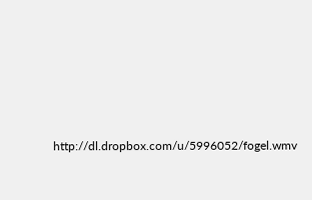http://dl.dropbox.com/u/5996052/fogel.wmv